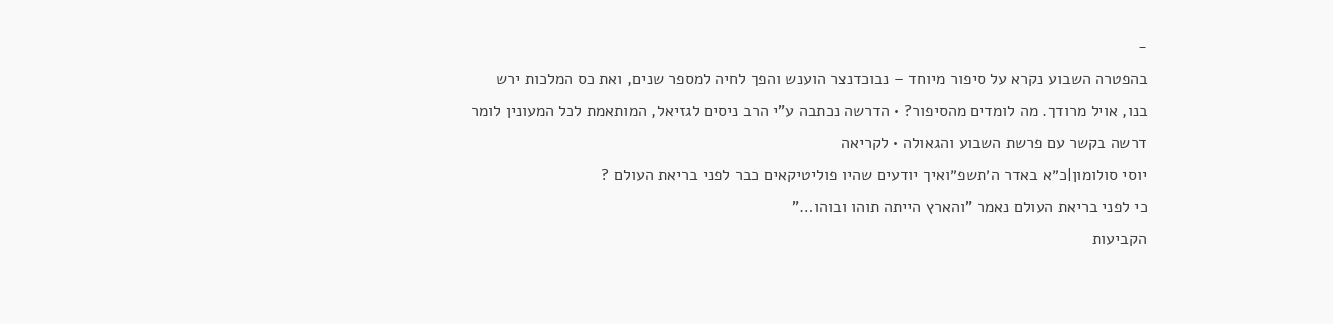-
בהפטרה השבוע נקרא על סיפור מיוחד – נבוכדנצר הוענש והפך לחיה למספר שנים, ואת כס המלכות ירש בנו, אויל מרודך. מה לומדים מהסיפור? • הדרשה נכתבה ע"י הרב ניסים לגזיאל, המותאמת לכל המעונין לומר דרשה בקשר עם פרשת השבוע והגאולה • לקריאה
יוסי סולומון|כ״א באדר ה׳תשפ״ואיך יודעים שהיו פוליטיקאים כבר לפני בריאת העולם ?
כי לפני בריאת העולם נאמר "והארץ הייתה תוהו ובוהו…"
הקביעות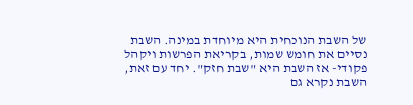של השבת הנוכחית היא מיוחדת במינה. השבת נסיים את חומש שמות, בקריאת הפרשות ויקהל פקודי- אז השבת היא "שבת חזק". יחד עם זאת, השבת נקרא גם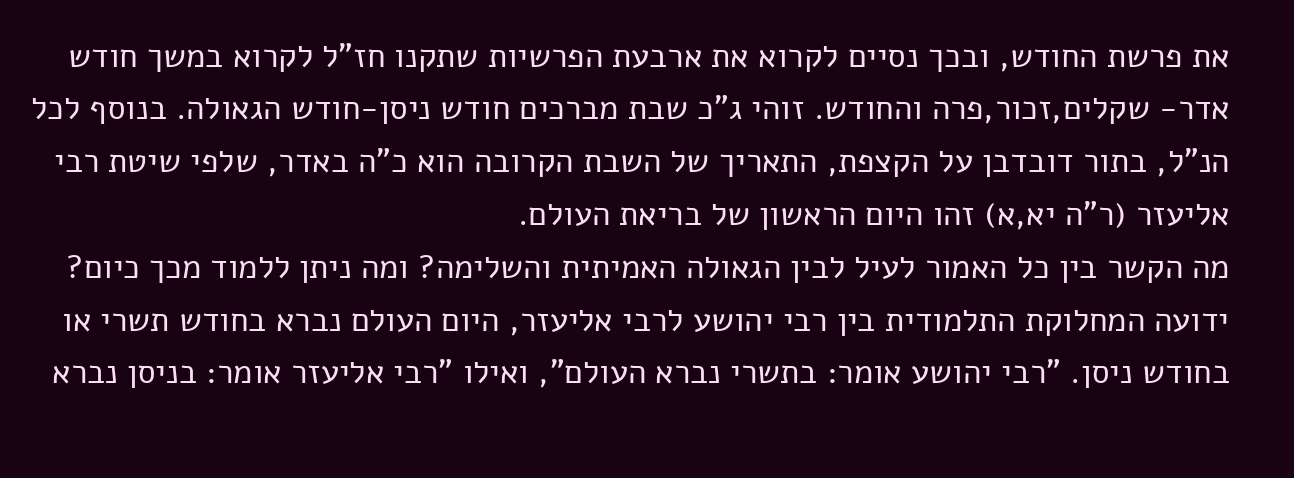את פרשת החודש, ובכך נסיים לקרוא את ארבעת הפרשיות שתקנו חז"ל לקרוא במשך חודש אדר- שקלים,זכור,פרה והחודש. זוהי ג"כ שבת מברכים חודש ניסן-חודש הגאולה. בנוסף לכל הנ"ל, בתור דובדבן על הקצפת, התאריך של השבת הקרובה הוא כ"ה באדר, שלפי שיטת רבי אליעזר (ר"ה יא,א) זהו היום הראשון של בריאת העולם.
מה הקשר בין כל האמור לעיל לבין הגאולה האמיתית והשלימה? ומה ניתן ללמוד מכך כיום?
ידועה המחלוקת התלמודית בין רבי יהושע לרבי אליעזר, היום העולם נברא בחודש תשרי או בחודש ניסן. "רבי יהושע אומר: בתשרי נברא העולם", ואילו "רבי אליעזר אומר: בניסן נברא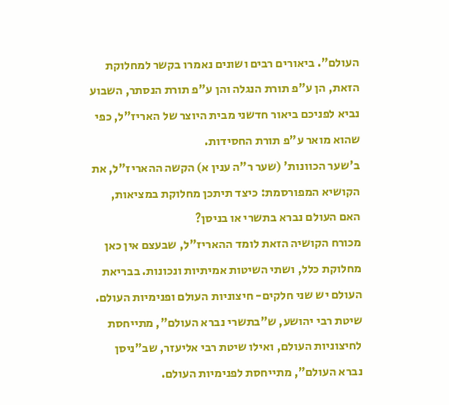העולם". ביאורים רבים ושונים נאמרו בקשר למחלוקת הזאת, הן ע"פ תורת הנגלה והן ע"פ תורת הנסתר, השבוע נביא לפניכם ביאור חדשני מבית היוצר של האריז"ל, כפי שהוא מואר ע"פ תורת החסידות.
ב'שער הכוונות' (שער ר"ה ענין א) הקשה ההאריז"ל, את הקושיא המפורסמת: כיצד תיתכן מחלוקת במציאות, האם העולם נברא בתשרי או בניסן?
מכורח הקושיה הזאת לומד ההאריז"ל, שבעצם אין כאן מחלוקת כלל, ושתי השיטות אמיתיות ונכונות. בבריאת העולם יש שני חלקים- חיצוניות העולם ופנימיות העולם. שיטת רבי יהושע, ש"בתשרי נברא העולם", מתייחסת לחיצוניות העולם, ואילו שיטת רבי אליעזר, שב"ניסן נברא העולם", מתייחסת לפנימיות העולם.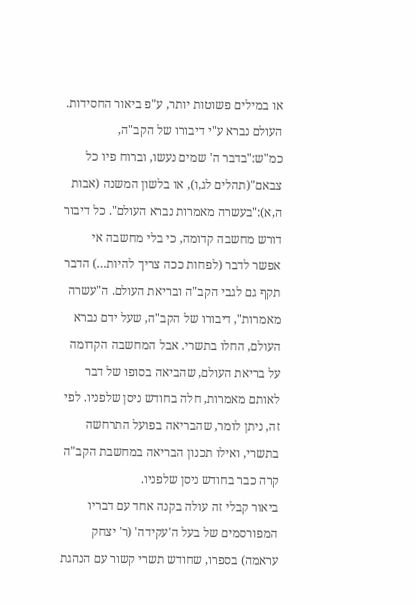או במילים פשוטות יותר, ע"פ ביאור החסידות. העולם נברא ע"י דיבורו של הקב"ה, כמ"ש:"בדבר ה' שמים נעשו, וברוח פיו כל צבאם"(תהלים לג,ו), או בלשון המשנה (אבות ה,א):"בעשרה מאמרות נברא העולם". כל דיבור דורש מחשבה קדומה, כי בלי מחשבה אי אפשר לדבר (לפחות ככה צריך להיות…) הדבר תקף גם לגבי הקב"ה ובריאת העולם. ה"עשרה מאמרות", דיבורו של הקב"ה, שעל ידם נברא העולם, החלו בתשרי. אבל המחשבה הקדומה על בריאת העולם, שהביאה בסופו של דבר לאותם מאמרות, חלה בחודש ניסן שלפניו. לפי זה, ניתן לומר, שהבריאה בפועל התרחשה בתשרי, ואילו תכנון הבריאה במחשבת הקב"ה קרה כבר בחודש ניסן שלפניו.
ביאור קבלי זה עולה בקנה אחד עם דבריו המפורסמים של בעל ה'עקידה' (ר' יצחק עראמה) בספרו, שחודש תשרי קשור עם הנהגת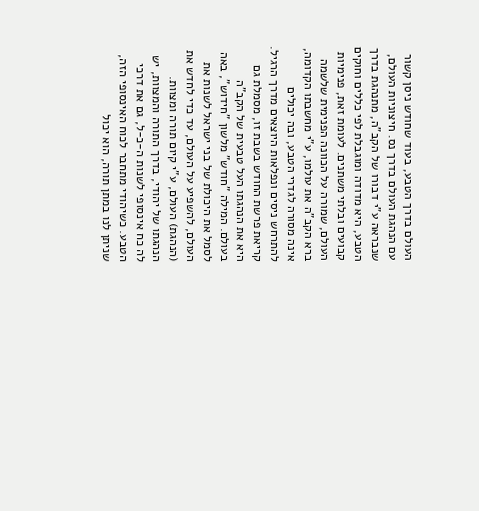העולם בדרך הטבע, בעוד שחודש ניסן קשור עם הנהגת העולם בדרך נס. חיצוניות העולם, שנבראה ע"י דבורו של הקב"ה, מתנהגת בדרך הטבע, היא מדודה ומוגבלת לפי כללים וחוקים קבועים ובלתי משתנים. לעומת זאת, פנימיות העולם, שמורה על הכוונה הפנימית שלשמה ברא הקב"ה את עולמו, ע"י מחשבתו הקדומה, אינה מסורה לגדרי הטבע, ובה יכולים להתרחש ניסים ונפלאות היוצאים מדרך הרגיל.
קריאת פרשת החודש בשבת זו, מסמלת גם היא את הנהגתו העל טבעית של הקב"ה בעולם. המילה "חודש" מלשון "חידוש", באה לסמל את היכולת של בני ישראל לשנות את העולם, להשפיע על העולם, עד כדי לחדש את (הנהגת) העולם, ע"י קיום תורה ומצוות. הנהגתו של יהודי, בדרך התורה והמצוות, יש לה כח אינסופי לשנות ה-כ-ל, גם את דרכי הטבע. כשיהודי מתחבר לכוח האינסופי הזה, שניתן לנו במתן תורה, הוא יכול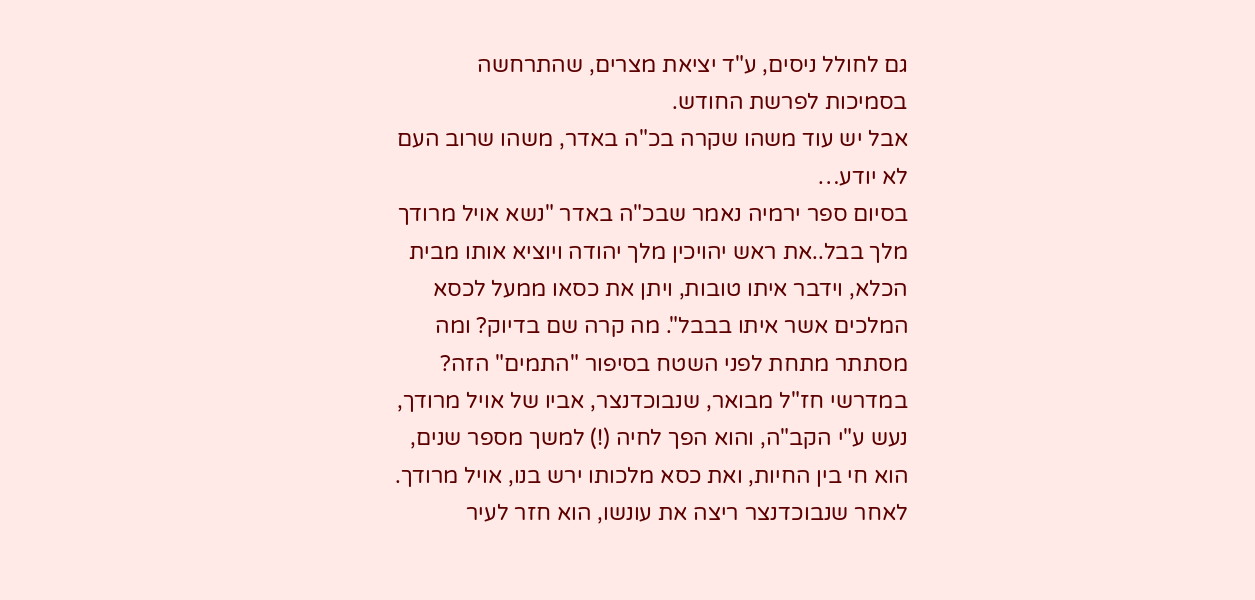גם לחולל ניסים, ע"ד יציאת מצרים, שהתרחשה בסמיכות לפרשת החודש.
אבל יש עוד משהו שקרה בכ"ה באדר, משהו שרוב העם לא יודע…
בסיום ספר ירמיה נאמר שבכ"ה באדר "נשא אויל מרודך מלך בבל..את ראש יהויכין מלך יהודה ויוציא אותו מבית הכלא, וידבר איתו טובות, ויתן את כסאו ממעל לכסא המלכים אשר איתו בבבל". מה קרה שם בדיוק? ומה מסתתר מתחת לפני השטח בסיפור "התמים" הזה?
במדרשי חז"ל מבואר, שנבוכדנצר, אביו של אויל מרודך, נעש ע"י הקב"ה, והוא הפך לחיה (!) למשך מספר שנים, הוא חי בין החיות, ואת כסא מלכותו ירש בנו, אויל מרודך. לאחר שנבוכדנצר ריצה את עונשו, הוא חזר לעיר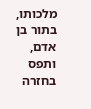מלכותו, בתור בן אדם, ותפס בחזרה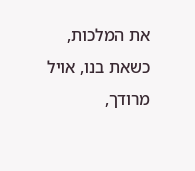את המלכות, כשאת בנו, אויל מרודך,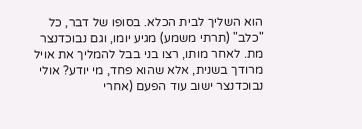הוא השליך לבית הכלא. בסופו של דבר, כל "כלב" (תרתי משמע) מגיע יומו, וגם נבוכדנצר מת. לאחר מותו, רצו בני בבל להמליך את אויל מרודך בשנית, אלא שהוא פחד, מי יודע? אולי נבוכדנצר ישוב עוד הפעם (אחרי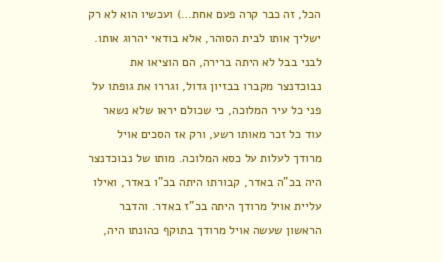הכל, זה כבר קרה פעם אחת…) ועכשיו הוא לא רק ישליך אותו לבית הסוהר, אלא בודאי יהרוג אותו. לבני בבל לא היתה ברירה, הם הוציאו את נבוכדנצר מקברו בבזיון גדול, וגררו את גופתו על פני כל עיר המלוכה, כי שכולם יראו שלא נשאר עוד כל זכר מאותו רשע, ורק אז הסכים אויל מרודך לעלות על כסא המלוכה. מותו של נבוכדנצר היה בכ"ה באדר, קבורתו היתה בכ"ו באדר, ואילו עליית אויל מרודך היתה בכ"ז באדר. והדבר הראשון שעשה אויל מרודך בתוקף כהונתו היה,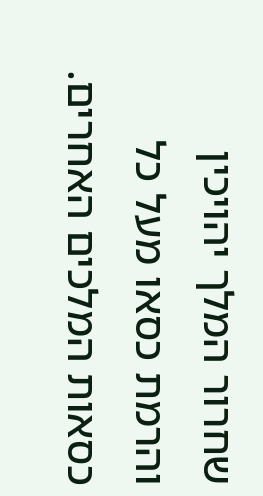שחרור המלך יהויכין והרמת כסאו מעל כל כסאות המלכים האחרים.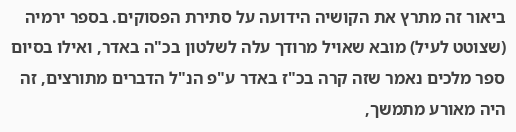ביאור זה מתרץ את הקושיה הידועה על סתירת הפסוקים. בספר ירמיה (שצוטט לעיל) מובא שאויל מרודך עלה לשלטון בכ"ה באדר, ואילו בסיום ספר מלכים נאמר שזה קרה בכ"ז באדר ע"פ הנ"ל הדברים מתורצים, זה היה מאורע מתמשך,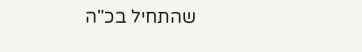שהתחיל בכ"ה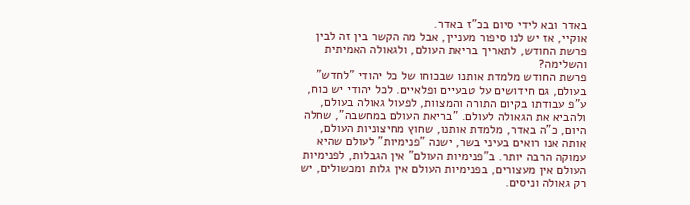באדר ובא לידי סיום בכ"ז באדר.
אוקיי, אז יש לנו סיפור מעניין, אבל מה הקשר בין זה לבין פרשת החודש, לתאריך בריאת העולם, ולגאולה האמיתית והשלימה?
פרשת החודש מלמדת אותנו שבכוחו של כל יהודי "לחדש" בעולם, גם חידושים על טבעיים ופלאיים. לכל יהודי יש כוח, ע"פ עבודתו בקיום התורה והמצוות, לפעול גאולה בעולם, ולהביא את הגאולה לעולם. "בריאת העולם במחשבה", שחלה היום, כ"ה באדר, מלמדת אותנו, שחוץ מחיצוניות העולם, אותה אנו רואים בעיני בשר, ישנה "פנימיות" לעולם שהיא עמוקה הרבה יותר. ב"פנימיות העולם" אין הגבלות, לפנימיות העולם אין מעצורים, בפנימיות העולם אין גלות ומכשולים, יש רק גאולה וניסים.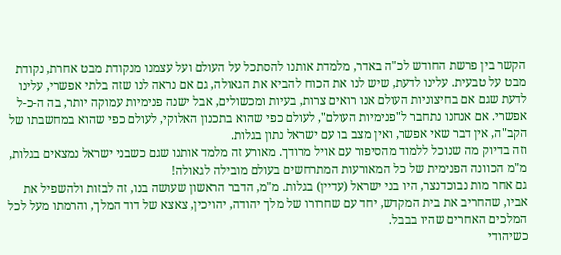הקשר בין פרשת החודש לכ"ה באדר, מלמדת אותנו להסתכל על העולם ועל עצמנו מנקודת מבט אחרת, נקודת מבט על טבעית. עלינו לדעת, שיש לנו את הכוח להביא את הגאולה, גם אם נראה לנו שזה בלתי אפשרי, עלינו לדעת שגם אם בחיצוניות העולם אנו רואים צרות, בעיות ומכשולים, אבל ישנה פנימיות עמוקה יותר, בה ה-כ-ל אפשרי. אם אנחנו נתחבר ל"פנימיות העולם", לעולם כפי שהוא בתכנון האלוקי, לעולם כפי שהוא במחשבתו של הקב"ה, אין דבר שאי אפשר, ואין מצב בו עם ישראל נתון בגלות.
וזה בדיוק מה שנוכל ללמוד מהסיפור עם אויל מרודך. מאורע זה מלמד אותנו שגם כשבני ישראל נמצאים בגלות, מ"מ הכוונה הפנימית של כל המאורעות המתרחשים בעולם מובילה לגאולה!
גם אחר מות נבוכדנצר, היו בני ישראל (עדיין) בגלות. מ"מ, הדבר הראשון שעושה בנו, זה לבזות ולהשפיל את אביו, שהחריב את בית המקדש, יחד עם שחרורו של מלך יהודה, יהויכין, צאצא של דוד המלך, והרמתו מעל לכל המלכים האחרים שהיו בבבל.
כשיהודי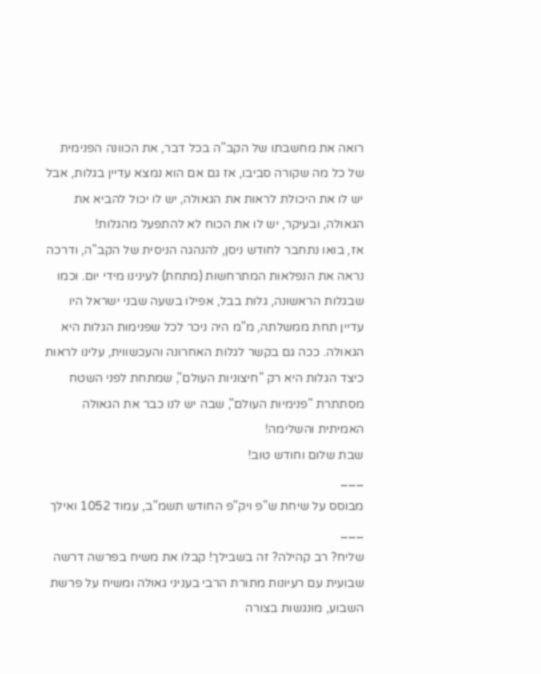רואה את מחשבתו של הקב"ה בכל דבר, את הכוונה הפנימית של כל מה שקורה סביבו, אז גם אם הוא נמצא עדיין בגלות, אבל יש לו את היכולת לראות את הגאולה, יש לו יכול להביא את הגאולה, ובעיקר, יש לו את הכוח לא להתפעל מהגלות!
אז, בואו נתחבר לחודש ניסן, להנהגה הניסית של הקב"ה, ודרכה נראה את הנפלאות המתרחשות (מתחת) לעינינו מידי יום. וכמו שבגלות הראשונה, גלות בבל, אפילו בשעה שבני ישראל היו עדיין תחת ממשלתה, מ"מ היה ניכר לכל שפנימות הגלות היא הגאולה. ככה גם בקשר לגלות האחרונה והעכשווית, עלינו לראות כיצד הגלות היא רק "חיצוניות העולם", שמתחת לפני השטח מסתתרת "פנימיות העולם", שבה יש לנו כבר את הגאולה האמיתית והשלימה!
שבת שלום וחודש טוב!
___
מבוסס על שיחת ש"פ ויק"פ החודש תשמ"ב, עמוד 1052 ואילך
___
שליח? רב קהילה? זה בשבילך! קבלו את משיח בפרשה דרשה שבועית עם רעיונות מתורת הרבי בעניני גאולה ומשיח על פרשת השבוע, מונגשות בצורה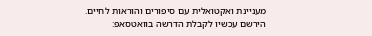מעניינת ואקטואלית עם סיפורים והוראות לחיים.
הירשם עכשיו לקבלת הדרשה בוואטסאפ: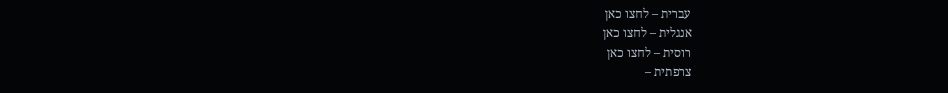עברית – לחצו כאן
אנגלית – לחצו כאן
רוסית – לחצו כאן
צרפתית –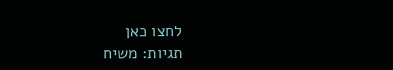לחצו כאן
תגיות: משיח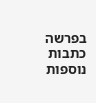בפרשה
כתבות נוספות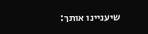שיעניינו אותך: